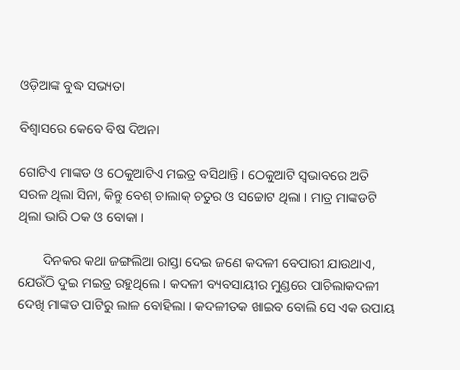ଓଡ଼ିଆଙ୍କ ବୁଦ୍ଧ ସଭ୍ୟତା

ବିଶ୍ୱାସରେ କେବେ ବିଷ ଦିଅନା

ଗୋଟିଏ ମାଙ୍କଡ ଓ ଠେକୁଆଟିଏ ମଇତ୍ର ବସିଥାନ୍ତି । ଠେକୁଆଟି ସ୍ୱଭାବରେ ଅତି ସରଳ ଥିଲା ସିନା, କିନ୍ତୁ ବେଶ୍ ଚାଲାକ୍ ଚତୁର ଓ ସଚ୍ଚୋଟ ଥିଲା । ମାତ୍ର ମାଙ୍କଡଟି ଥିଲା ଭାରି ଠକ ଓ ବୋକା ।

       ଦିନକର କଥା ଜଙ୍ଗଲିଆ ରାସ୍ତା ଦେଇ ଜଣେ କଦଳୀ ବେପାରୀ ଯାଉଥାଏ, ଯେଉଁଠି ଦୁଇ ମଇତ୍ର ରହୁଥିଲେ । କଦଳୀ ବ୍ୟବସାୟୀର ମୁଣ୍ଡରେ ପାଚିଲାକଦଳୀ ଦେଖି ମାଙ୍କଡ ପାଟିରୁ ଲାଳ ବୋହିଲା । କଦଳୀତକ ଖାଇବ ବୋଲି ସେ ଏକ ଉପାୟ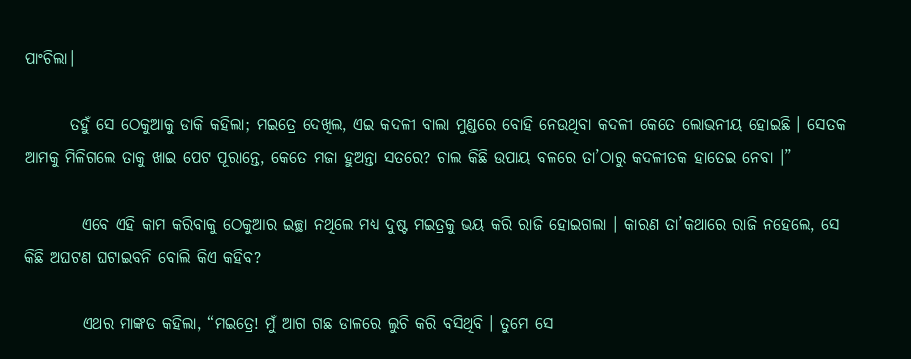ପାଂଚିଲା।

       ତହୁଁ ସେ ଠେକୁଆକୁ ଡାକି କହିଲା; ମଇତ୍ରେ ଦେଖିଲ, ଏଇ କଦଳୀ ବାଲା ମୁଣ୍ଡରେ ବୋହି ନେଉଥିବା କଦଳୀ କେତେ ଲୋଭନୀୟ ହୋଇଛି । ସେତକ ଆମକୁ ମିଳିଗଲେ ତାକୁ ଖାଇ ପେଟ ପୂରାନ୍ତେ, କେତେ ମଜା ହୁଅନ୍ତା ସତରେ? ଚାଲ କିଛି ଉପାୟ ବଳରେ ତା’ଠାରୁ କଦଳୀତକ ହାତେଇ ନେବା ।”

         ଏବେ ଏହି କାମ କରିବାକୁ ଠେକୁଆର ଇଚ୍ଛା ନଥିଲେ ମଧ୍ୟ ଦୁଷ୍ଟ ମଇତ୍ରକୁ ଭୟ କରି ରାଜି ହୋଇଗଲା । କାରଣ ତା’କଥାରେ ରାଜି ନହେଲେ, ସେ କିଛି ଅଘଟଣ ଘଟାଇବନି ବୋଲି କିଏ କହିବ?

         ଏଥର ମାଙ୍କଡ କହିଲା, “ମଇତ୍ରେ! ମୁଁ ଆଗ ଗଛ ଡାଳରେ ଲୁଚି କରି ବସିଥିବି । ତୁମେ ସେ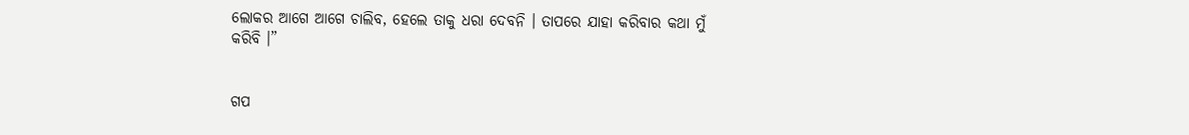ଲୋକର ଆଗେ ଆଗେ ଚାଲିବ, ହେଲେ ତାକୁ ଧରା ଦେବନି । ତାପରେ ଯାହା କରିବାର କଥା ମୁଁ କରିବି ।”


ଗପ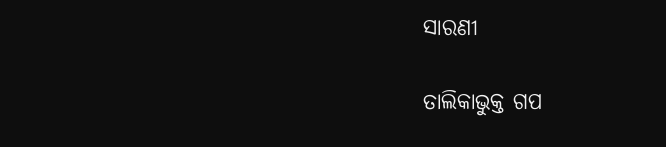ସାରଣୀ

ତାଲିକାଭୁକ୍ତ ଗପ